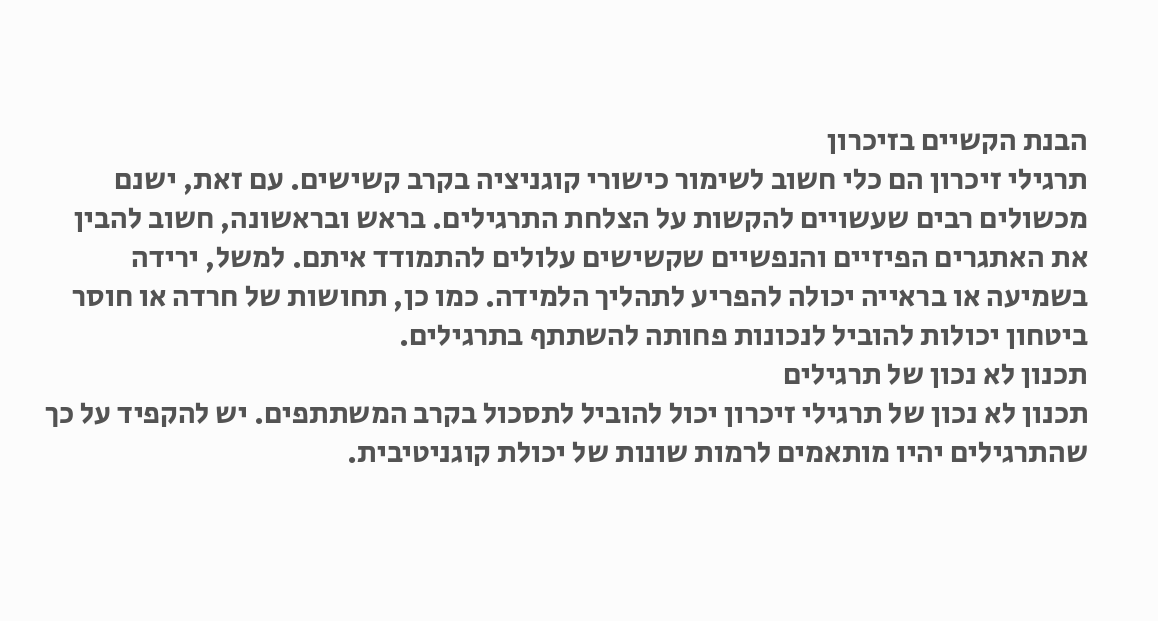הבנת הקשיים בזיכרון
תרגילי זיכרון הם כלי חשוב לשימור כישורי קוגניציה בקרב קשישים. עם זאת, ישנם מכשולים רבים שעשויים להקשות על הצלחת התרגילים. בראש ובראשונה, חשוב להבין את האתגרים הפיזיים והנפשיים שקשישים עלולים להתמודד איתם. למשל, ירידה בשמיעה או בראייה יכולה להפריע לתהליך הלמידה. כמו כן, תחושות של חרדה או חוסר ביטחון יכולות להוביל לנכונות פחותה להשתתף בתרגילים.
תכנון לא נכון של תרגילים
תכנון לא נכון של תרגילי זיכרון יכול להוביל לתסכול בקרב המשתתפים. יש להקפיד על כך שהתרגילים יהיו מותאמים לרמות שונות של יכולת קוגניטיבית.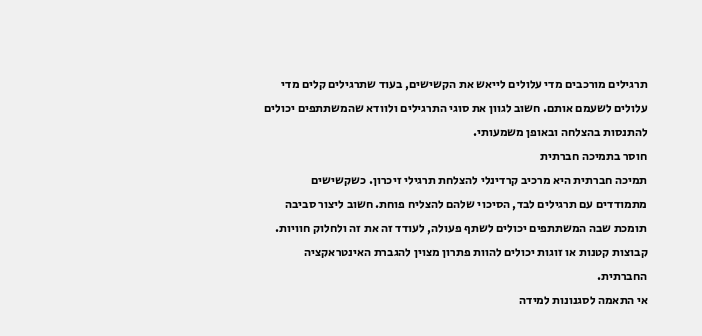תרגילים מורכבים מדי עלולים לייאש את הקשישים, בעוד שתרגילים קלים מדי עלולים לשעמם אותם. חשוב לגוון את סוגי התרגילים ולוודא שהמשתתפים יכולים להתנסות בהצלחה ובאופן משמעותי.
חוסר בתמיכה חברתית
תמיכה חברתית היא מרכיב קרדינלי להצלחת תרגילי זיכרון. כשקשישים מתמודדים עם תרגילים לבד, הסיכוי שלהם להצליח פוחת. חשוב ליצור סביבה תומכת שבה המשתתפים יכולים לשתף פעולה, לעודד זה את זה ולחלוק חוויות. קבוצות קטנות או זוגות יכולים להוות פתרון מצוין להגברת האינטראקציה החברתית.
אי התאמה לסגנונות למידה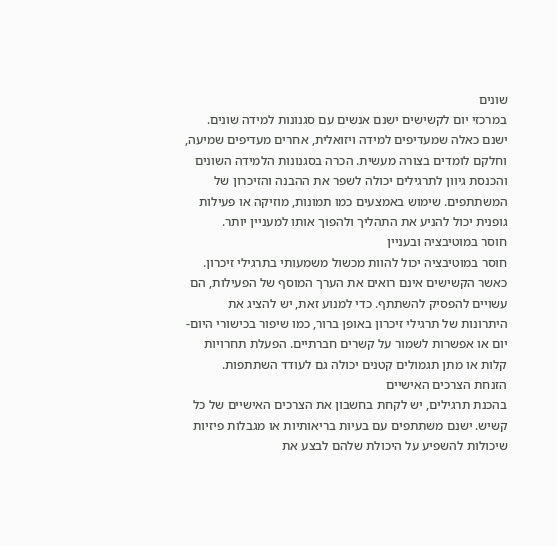שונים
במרכזי יום לקשישים ישנם אנשים עם סגנונות למידה שונים. ישנם כאלה שמעדיפים למידה ויזואלית, אחרים מעדיפים שמיעה, וחלקם לומדים בצורה מעשית. הכרה בסגנונות הלמידה השונים והכנסת גיוון לתרגילים יכולה לשפר את ההבנה והזיכרון של המשתתפים. שימוש באמצעים כמו תמונות, מוזיקה או פעילות גופנית יכול להניע את התהליך ולהפוך אותו למעניין יותר.
חוסר במוטיבציה ובעניין
חוסר במוטיבציה יכול להוות מכשול משמעותי בתרגילי זיכרון. כאשר הקשישים אינם רואים את הערך המוסף של הפעילות, הם עשויים להפסיק להשתתף. כדי למנוע זאת, יש להציג את היתרונות של תרגילי זיכרון באופן ברור, כמו שיפור בכישורי היום-יום או אפשרות לשמור על קשרים חברתיים. הפעלת תחרויות קלות או מתן תגמולים קטנים יכולה גם לעודד השתתפות.
הזנחת הצרכים האישיים
בהכנת תרגילים, יש לקחת בחשבון את הצרכים האישיים של כל קשיש. ישנם משתתפים עם בעיות בריאותיות או מגבלות פיזיות שיכולות להשפיע על היכולת שלהם לבצע את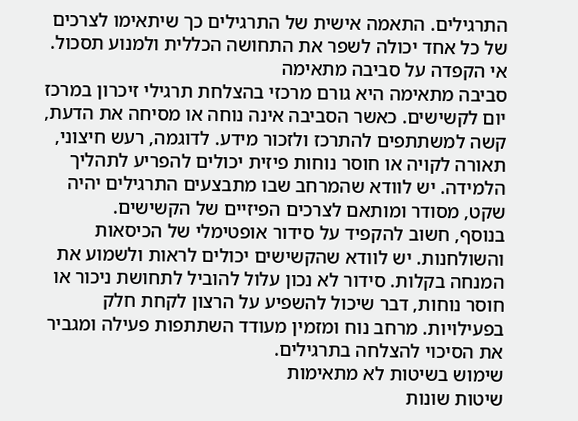התרגילים. התאמה אישית של התרגילים כך שיתאימו לצרכים של כל אחד יכולה לשפר את התחושה הכללית ולמנוע תסכול.
אי הקפדה על סביבה מתאימה
סביבה מתאימה היא גורם מרכזי בהצלחת תרגילי זיכרון במרכז יום לקשישים. כאשר הסביבה אינה נוחה או מסיחה את הדעת, קשה למשתתפים להתרכז ולזכור מידע. לדוגמה, רעש חיצוני, תאורה לקויה או חוסר נוחות פיזית יכולים להפריע לתהליך הלמידה. יש לוודא שהמרחב שבו מתבצעים התרגילים יהיה שקט, מסודר ומותאם לצרכים הפיזיים של הקשישים.
בנוסף, חשוב להקפיד על סידור אופטימלי של הכיסאות והשולחנות. יש לוודא שהקשישים יכולים לראות ולשמוע את המנחה בקלות. סידור לא נכון עלול להוביל לתחושת ניכור או חוסר נוחות, דבר שיכול להשפיע על הרצון לקחת חלק בפעילויות. מרחב נוח ומזמין מעודד השתתפות פעילה ומגביר את הסיכוי להצלחה בתרגילים.
שימוש בשיטות לא מתאימות
שיטות שונות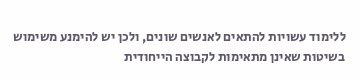ללימוד עשויות להתאים לאנשים שונים, ולכן יש להימנע משימוש בשיטות שאינן מתאימות לקבוצה הייחודית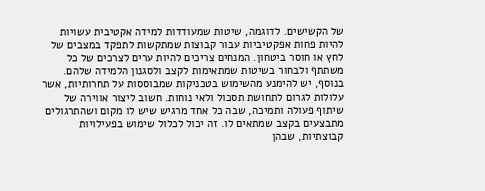של הקשישים. לדוגמה, שיטות שמעודדות למידה אקטיבית עשויות להיות פחות אפקטיביות עבור קבוצות שמתקשות לתפקד במצבים של לחץ או חוסר ביטחון. המנחים צריכים להיות ערים לצרכים של כל משתתף ולבחור בשיטות שמתאימות לקצב ולסגנון הלמידה שלהם.
בנוסף, יש להימנע מהשימוש בטכניקות שמבוססות על תחרותיות, אשר עלולות לגרום לתחושת תסכול ולאי נוחות. חשוב ליצור אווירה של שיתוף פעולה ותמיכה, שבה כל אחד מרגיש שיש לו מקום ושהתרגולים מתבצעים בקצב שמתאים לו. זה יכול לכלול שימוש בפעילויות קבוצתיות, שבהן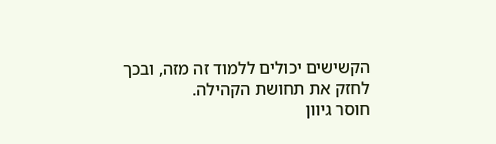הקשישים יכולים ללמוד זה מזה, ובכך לחזק את תחושת הקהילה.
חוסר גיוון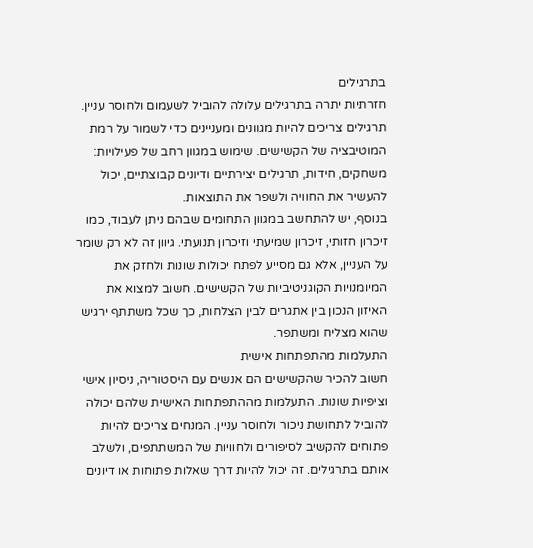בתרגילים
חזרתיות יתרה בתרגילים עלולה להוביל לשעמום ולחוסר עניין. תרגילים צריכים להיות מגוונים ומעניינים כדי לשמור על רמת המוטיבציה של הקשישים. שימוש במגוון רחב של פעילויות: משחקים, חידות, תרגילים יצירתיים ודיונים קבוצתיים, יכול להעשיר את החוויה ולשפר את התוצאות.
בנוסף, יש להתחשב במגוון התחומים שבהם ניתן לעבוד, כמו זיכרון חזותי, זיכרון שמיעתי וזיכרון תנועתי. גיוון זה לא רק שומר על העניין, אלא גם מסייע לפתח יכולות שונות ולחזק את המיומנויות הקוגניטיביות של הקשישים. חשוב למצוא את האיזון הנכון בין אתגרים לבין הצלחות, כך שכל משתתף ירגיש שהוא מצליח ומשתפר.
התעלמות מהתפתחות אישית
חשוב להכיר שהקשישים הם אנשים עם היסטוריה, ניסיון אישי וציפיות שונות. התעלמות מההתפתחות האישית שלהם יכולה להוביל לתחושת ניכור ולחוסר עניין. המנחים צריכים להיות פתוחים להקשיב לסיפורים ולחוויות של המשתתפים, ולשלב אותם בתרגילים. זה יכול להיות דרך שאלות פתוחות או דיונים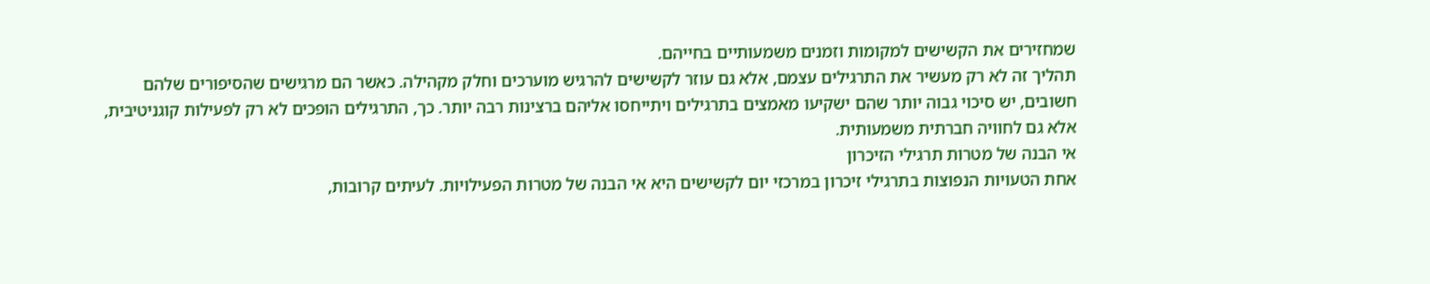שמחזירים את הקשישים למקומות וזמנים משמעותיים בחייהם.
תהליך זה לא רק מעשיר את התרגילים עצמם, אלא גם עוזר לקשישים להרגיש מוערכים וחלק מקהילה. כאשר הם מרגישים שהסיפורים שלהם חשובים, יש סיכוי גבוה יותר שהם ישקיעו מאמצים בתרגילים ויתייחסו אליהם ברצינות רבה יותר. כך, התרגילים הופכים לא רק לפעילות קוגניטיבית, אלא גם לחוויה חברתית משמעותית.
אי הבנה של מטרות תרגילי הזיכרון
אחת הטעויות הנפוצות בתרגילי זיכרון במרכזי יום לקשישים היא אי הבנה של מטרות הפעילויות. לעיתים קרובות,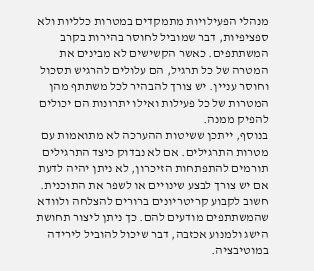מנהלי הפעילויות מתמקדים במטרות כלליות ולא ספציפיות, דבר שמוביל לחוסר בהירות בקרב המשתתפים. כאשר הקשישים לא מבינים את המטרה של כל תרגיל, הם עלולים להרגיש תסכול וחוסר עניין. יש צורך להבהיר לכל משתתף מהן המטרות של כל פעילות ואילו יתרונות הם יכולים להפיק ממנה.
בנוסף, ייתכן ששיטות ההערכה לא מתואמות עם מטרות התרגילים. אם לא נבדוק כיצד התרגילים תורמים להתפתחות הזיכרון, לא ניתן יהיה לדעת אם יש צורך לבצע שינויים או לשפר את התוכנית. חשוב לקבוע קריטריונים ברורים להצלחה ולוודא שהמשתתפים מודעים להם. כך ניתן ליצור תחושת הישג ולמנוע אכזבה, דבר שיכול להוביל לירידה במוטיבציה.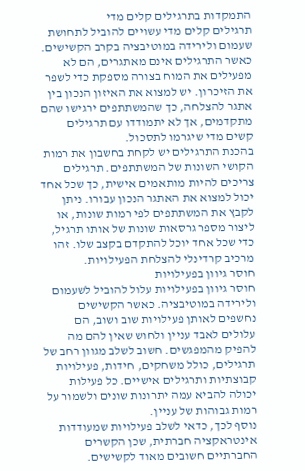התמקדות בתרגילים קלים מדי
תרגילים קלים מדי עשויים להוביל לתחושת שעמום ולירידה במוטיבציה בקרב הקשישים. כאשר התרגילים אינם מאתגרים, הם לא מפעילים את המוח בצורה מספקת כדי לשפר את הזיכרון. יש למצוא את האיזון הנכון בין אתגר להצלחה, כך שהמשתתפים ירגישו שהם מתקדמים, אך לא יתמודדו עם תרגילים קשים מדי שיגרמו לתסכול.
בהכנת התרגילים יש לקחת בחשבון את רמות הקושי השונות של המשתתפים. תרגילים צריכים להיות מותאמים אישית, כך שכל אחד יכול למצוא את האתגר הנכון עבורו. ניתן לקבץ את המשתתפים לפי רמות שונות, או ליצור מספר גרסאות שונות של אותו תרגיל, כדי שכל אחד יוכל להתקדם בקצב שלו. זהו מרכיב קרדינלי להצלחת הפעילויות.
חוסר גיוון בפעילויות
חוסר גיוון בפעילויות עלול להוביל לשעמום ולירידה במוטיבציה. כאשר הקשישים נחשפים לאותן פעילויות שוב ושוב, הם עלולים לאבד עניין ולחוש שאין להם מה להפיק מהמפגשים. חשוב לשלב מגוון רחב של תרגילים, כולל משחקים, חידות, פעילויות קבוצתיות ותרגילים אישיים. כל פעילות יכולה להביא עמה יתרונות שונים ולשמור על רמות גבוהות של עניין.
נוסף לכך, כדאי לשלב פעילויות שמעודדות אינטראקציה חברתית, שכן הקשרים החברתיים חשובים מאוד לקשישים.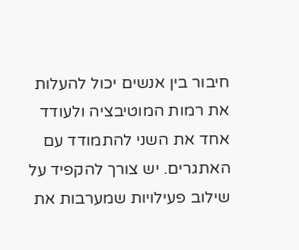חיבור בין אנשים יכול להעלות את רמות המוטיבציה ולעודד אחד את השני להתמודד עם האתגרים. יש צורך להקפיד על שילוב פעילויות שמערבות את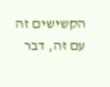הקשישים זה עם זה, דבר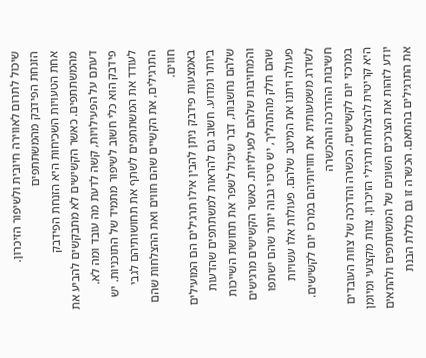שיכול לתרום לאווירה חיובית ולשיפור הזיכרון.
הזנחת הפידבק מהמשתתפים
אחת הטעויות השכיחות היא הזנחת הפידבק מהמשתתפים. כאשר הקשישים לא מתבקשים להביע את דעתם על הפעילויות, קשה לדעת מה עובד ומה לא. פידבק הוא כלי חשוב לשיפור מתמיד של התוכניות. יש לעודד את המשתתפים לשתף את תחושותיהם לגבי התרגילים, את הקשיים שהם חווים ואת ההצלחות שהם חווים.
באמצעות פידבק ניתן להבין אילו תרגילים הם המועילים ביותר ומדוע. חשוב גם להראות למשתתפים שהדעות שלהם נחשבות, דבר שיכול לשפר את תחושת השייכות והמחויבות שלהם לפעילויות. כאשר הקשישים מרגישים שהם חלק מהתהליך, יש סיכוי גבוה יותר שהם ישתפו פעולה ויתנו את המיטב שלהם. פעולות אלו עשויות לשדרג משמעותית את חוויותיהם במרכז יום לקשישים.
חשיבות ההדרכה וההכשרה
במרכזי יום לקשישים, הכשרה והדרכה של צוות העובדים היא קריטית להצלחת תרגילי הזיכרון. צוות מקצועי ומיומן יודע לזהות את הצרכים השונים של המשתתפים ולהתאים את התרגילים בהתאם. הכשרה זו גם כוללת הבנת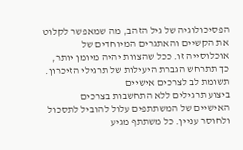הפסיכולוגיה של גיל הזהב, מה שמאפשר לקלוט את הקשיים והאתגרים המיוחדים של אוכלוסייה זו. ככל שהצוות יהיה מיומן יותר, כך תתרחש הגברת היעילות של תרגילי הזיכרון.
תשומת לב לצרכים אישיים
ביצוע תרגילים ללא התחשבות בצרכים האישיים של המשתתפים עלול להוביל לתסכול ולחוסר עניין. כל משתתף מגיע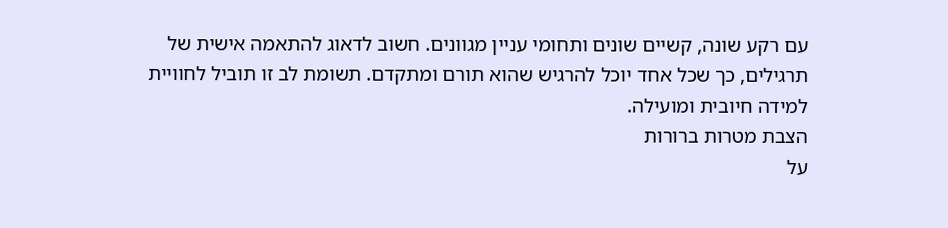עם רקע שונה, קשיים שונים ותחומי עניין מגוונים. חשוב לדאוג להתאמה אישית של תרגילים, כך שכל אחד יוכל להרגיש שהוא תורם ומתקדם. תשומת לב זו תוביל לחוויית למידה חיובית ומועילה.
הצבת מטרות ברורות
על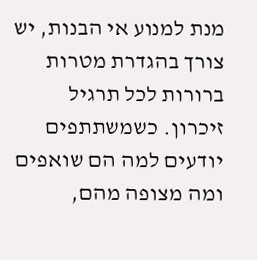מנת למנוע אי הבנות, יש צורך בהגדרת מטרות ברורות לכל תרגיל זיכרון. כשמשתתפים יודעים למה הם שואפים ומה מצופה מהם,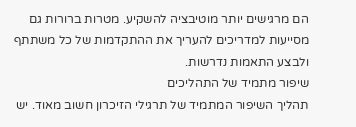הם מרגישים יותר מוטיבציה להשקיע. מטרות ברורות גם מסייעות למדריכים להעריך את ההתקדמות של כל משתתף ולבצע התאמות נדרשות.
שיפור מתמיד של התהליכים
תהליך השיפור המתמיד של תרגילי הזיכרון חשוב מאוד. יש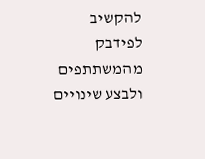להקשיב לפידבק מהמשתתפים ולבצע שינויים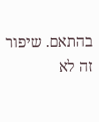בהתאם. שיפור זה לא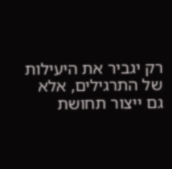רק יגביר את היעילות של התרגילים, אלא גם ייצור תחושת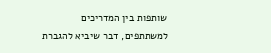שותפות בין המדריכים למשתתפים, דבר שיביא להגברת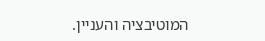המוטיבציה והעניין.